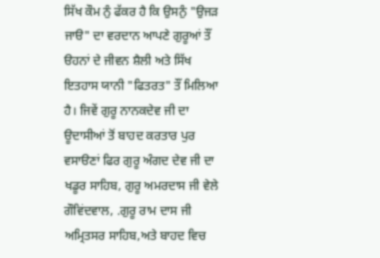ਸਿੱਖ ਕੌਮ ਨੁੰ ਫੱਕਰ ਹੈ ਕਿ ਉਸਨੁੰ "ਉਜੜ ਜਾੳ" ਦਾ ਵਰਦਾਨ ਆਪਣੇ ਗੁਰੂਆਂ ਤੌਂ ੳਹਨਾਂ ਦੇ ਜੀਵਨ ਸ਼ੈਲੀ ਅਤੇ ਸਿੱਖ ਇਤਹਾਸ ਯਾਨੀ "ਫਿਤਰਤ" ਤੌਂ ਮਿਲਿਆ ਹੈ। ਜਿਵੇਂ ਗੁਰੂ ਨਾਨਕਦੇਵ ਜੀ ਦਾ ਊਦਾਸੀਆਂ ਤੋਂ ਬਾਹਦ ਕਰਤਾਰ ਪੁਰ ਵਸਾੳਣਾਂ ਫਿਰ ਗੁਰੂ ਅੰਗਦ ਦੇਵ ਜੀ ਦਾ ਖਡੂਰ ਸਾਹਿਬ, ਗੁਰੂ ਅਮਰਦਾਸ ਜੀ ਵੇਲੇ ਗੌਵਿਂਦਵਾਲ, .ਗੁਰੂ ਰਾਮ ਦਾਸ ਜੀ ਅਮ੍ਰਿਤਸਰ ਸਾਹਿਬ,ਅਤੇ ਬਾਹਦ ਵਿਚ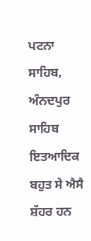ਪਟਨਾ ਸਾਹਿਬ, ਅੰਨਦਪੁਰ ਸਾਹਿਬ ਇਤਆਦਿਕ ਬਹੁਤ ਸੇ ਐਸੈ ਸ਼ੱਹਰ ਹਨ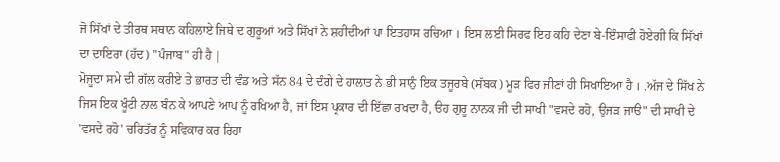ਜੋ ਸਿੱਖਾਂ ਦੇ ਤੀਰਥ ਸਥਾਨ ਕਹਿਲਾਏ ਜਿਥੇ ਦ ਗੁਰੂਆਂ ਅਤੇ ਸਿੱਖਾਂ ਨੇ ਸ਼ਹੀਦੀਆਂ ਪਾ ਇਤਹਾਸ ਰਚਿਆ । ਇਸ ਲਈ ਸਿਰਫ ਇਹ ਕਹਿ ਦੇਣਾ ਬੇ-ਇੰਸਾਫੀ ਹੋਏਗੀ ਕਿ ਸਿੱਖਾਂ ਦਾ ਦਾਇਰਾ (ਹੱਦ) "ਪੰਜਾਬ" ਹੀ ਹੈ |
ਮੋਜੂਦਾ ਸਮੇ ਦੀ ਗੱਲ ਕਰੀਏ ਤੇ ਭਾਰਤ ਦੀ ਵੰਡ ਅਤੇ ਸੱਨ 84 ਦੇ ਦੰਗੇ ਦੇ ਹਾਲਾਤ ਨੇ ਭੀ ਸਾਨੁੰ ਇਕ ਤਜੂਰਬੇ (ਸੱਬਕ) ਮੂੜ ਫਿਰ ਜੀਣਾਂ ਹੀ ਸਿਖਾਇਆ ਹੈ । .ਅੱਜ ਦੇ ਸਿੱਖ ਨੇ ਜਿਸ ਇਕ ਖੂੰਟੀ ਨਾਲ ਬੰਨ ਕੇ ਆਪਣੇ ਆਪ ਨੂੰ ਰਖਿਆ ਹੈ, ਜਾਂ ਇਸ ਪ੍ਰਕਾਰ ਦੀ ਇੱਛਾ ਰਖਦਾ ਹੈ, ੳਹ ਗੁਰੂ ਨਾਨਕ ਜੀ ਦੀ ਸਾਖੀ "ਵਸਦੇ ਰਹੋ, ਉਜੜ ਜਾੳ" ਦੀ ਸਾਖੀ ਦੇ 'ਵਸਦੇ ਰਹੋ' ਚਰਿਤੱਰ ਨੂੰ ਸਵਿਕਾਰ ਕਰ ਰਿਹਾ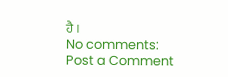ਹੈ ।
No comments:
Post a Comment